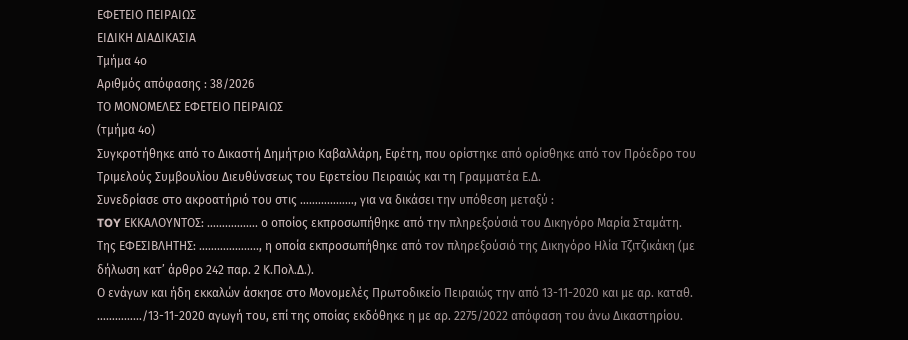ΕΦΕΤΕΙΟ ΠΕΙΡΑΙΩΣ
ΕΙΔΙΚΗ ΔΙΑΔΙΚΑΣΙΑ
Τμήμα 4ο
Αριθμός απόφασης : 38/2026
ΤΟ ΜΟΝΟΜΕΛΕΣ ΕΦΕΤΕΙΟ ΠΕΙΡΑΙΩΣ
(τμήμα 4ο)
Συγκροτήθηκε από το Δικαστή Δημήτριο Καβαλλάρη, Εφέτη, που ορίστηκε από ορίσθηκε από τον Πρόεδρο του Τριμελούς Συμβουλίου Διευθύνσεως του Εφετείου Πειραιώς και τη Γραμματέα Ε.Δ.
Συνεδρίασε στο ακροατήριό του στις ………………, για να δικάσει την υπόθεση μεταξύ :
TOY ΕΚΚΑΛΟΥΝΤΟΣ: …………….. ο οποίος εκπροσωπήθηκε από την πληρεξούσιά του Δικηγόρο Μαρία Σταμάτη.
Της ΕΦΕΣΙΒΛΗΤΗΣ: ……………….., η οποία εκπροσωπήθηκε από τον πληρεξούσιό της Δικηγόρο Ηλία Τζιτζικάκη (με δήλωση κατ’ άρθρο 242 παρ. 2 Κ.Πολ.Δ.).
Ο ενάγων και ήδη εκκαλών άσκησε στο Μονομελές Πρωτοδικείο Πειραιώς την από 13-11-2020 και με αρ. καταθ. ……………/13-11-2020 αγωγή του, επί της οποίας εκδόθηκε η με αρ. 2275/2022 απόφαση του άνω Δικαστηρίου.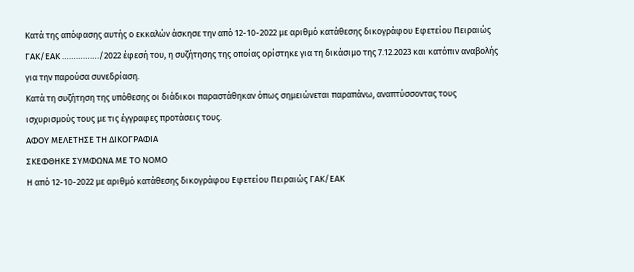Κατά της απόφασης αυτής ο εκκαλών άσκησε την από 12-10-2022 με αριθμό κατάθεσης δικογράφου Εφετείου Πειραιώς ΓΑΚ/ΕΑΚ ……………./2022 έφεσή του, η συζήτησης της οποίας ορίστηκε για τη δικάσιμο της 7.12.2023 και κατόπιν αναβολής για την παρούσα συνεδρίαση.
Κατά τη συζήτηση της υπόθεσης οι διάδικοι παραστάθηκαν όπως σημειώνεται παραπάνω, αναπτύσσοντας τους ισχυρισμούς τους με τις έγγραφες προτάσεις τους.
ΑΦΟΥ ΜΕΛΕΤΗΣΕ ΤΗ ΔΙΚΟΓΡΑΦΙΑ
ΣΚΕΦΘΗΚΕ ΣΥΜΦΩΝΑ ΜΕ ΤΟ ΝΟΜΟ
Η από 12-10-2022 με αριθμό κατάθεσης δικογράφου Εφετείου Πειραιώς ΓΑΚ/ΕΑΚ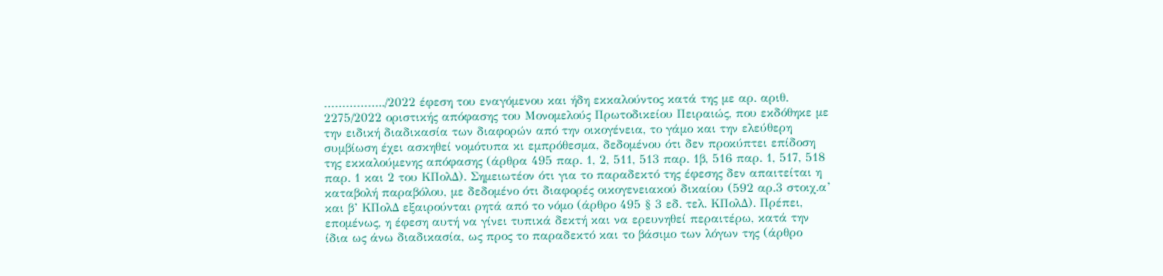……………../2022 έφεση του εναγόμενου και ήδη εκκαλούντος κατά της με αρ. αριθ. 2275/2022 οριστικής απόφασης του Μονομελούς Πρωτοδικείου Πειραιώς, που εκδόθηκε με την ειδική διαδικασία των διαφορών από την οικογένεια, το γάμο και την ελεύθερη συμβίωση έχει ασκηθεί νομότυπα κι εμπρόθεσμα, δεδομένου ότι δεν προκύπτει επίδοση της εκκαλούμενης απόφασης (άρθρα 495 παρ. 1, 2, 511, 513 παρ. 1β, 516 παρ. 1, 517, 518 παρ. 1 και 2 του ΚΠολΔ). Σημειωτέον ότι για το παραδεκτό της έφεσης δεν απαιτείται η καταβολή παραβόλου, με δεδομένο ότι διαφορές οικογενειακού δικαίου (592 αρ.3 στοιχ.α’ και β’ ΚΠολΔ εξαιρούνται ρητά από το νόμο (άρθρο 495 § 3 εδ. τελ. ΚΠολΔ). Πρέπει, επομένως, η έφεση αυτή να γίνει τυπικά δεκτή και να ερευνηθεί περαιτέρω, κατά την ίδια ως άνω διαδικασία, ως προς το παραδεκτό και το βάσιμο των λόγων της (άρθρο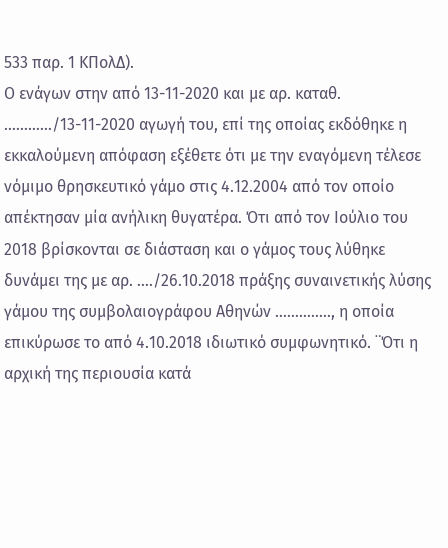533 παρ. 1 ΚΠολΔ).
Ο ενάγων στην από 13-11-2020 και με αρ. καταθ. …………/13-11-2020 αγωγή του, επί της οποίας εκδόθηκε η εκκαλούμενη απόφαση εξέθετε ότι με την εναγόμενη τέλεσε νόμιμο θρησκευτικό γάμο στις 4.12.2004 από τον οποίο απέκτησαν μία ανήλικη θυγατέρα. Ότι από τον Ιούλιο του 2018 βρίσκονται σε διάσταση και ο γάμος τους λύθηκε δυνάμει της με αρ. …./26.10.2018 πράξης συναινετικής λύσης γάμου της συμβολαιογράφου Αθηνών ………….., η οποία επικύρωσε το από 4.10.2018 ιδιωτικό συμφωνητικό. ¨Ότι η αρχική της περιουσία κατά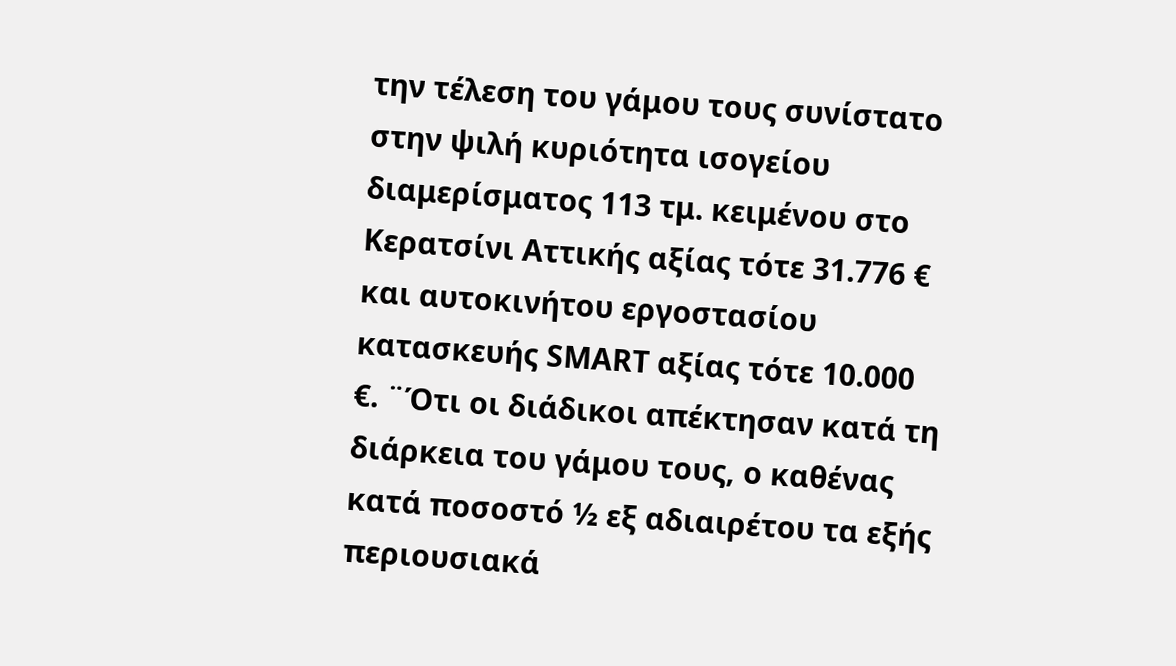την τέλεση του γάμου τους συνίστατο στην ψιλή κυριότητα ισογείου διαμερίσματος 113 τμ. κειμένου στο Κερατσίνι Αττικής αξίας τότε 31.776 € και αυτοκινήτου εργοστασίου κατασκευής SMART αξίας τότε 10.000 €. ¨Ότι οι διάδικοι απέκτησαν κατά τη διάρκεια του γάμου τους, ο καθένας κατά ποσοστό ½ εξ αδιαιρέτου τα εξής περιουσιακά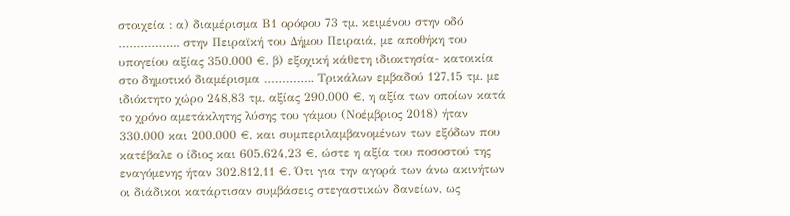στοιχεία : α) διαμέρισμα Β1 ορόφου 73 τμ. κειμένου στην οδό …………….. στην Πειραϊκή του Δήμου Πειραιά, με αποθήκη του υπογείου αξίας 350.000 €. β) εξοχική κάθετη ιδιοκτησία- κατοικία στο δημοτικό διαμέρισμα ………….. Τρικάλων εμβαδού 127,15 τμ. με ιδιόκτητο χώρο 248,83 τμ. αξίας 290.000 €, η αξία των οποίων κατά το χρόνο αμετάκλητης λύσης του γάμου (Νοέμβριος 2018) ήταν 330.000 και 200.000 €, και συμπεριλαμβανομένων των εξόδων που κατέβαλε ο ίδιος και 605.624,23 €, ώστε η αξία του ποσοστού της εναγόμενης ήταν 302.812,11 €. Ότι για την αγορά των άνω ακινήτων οι διάδικοι κατάρτισαν συμβάσεις στεγαστικών δανείων, ως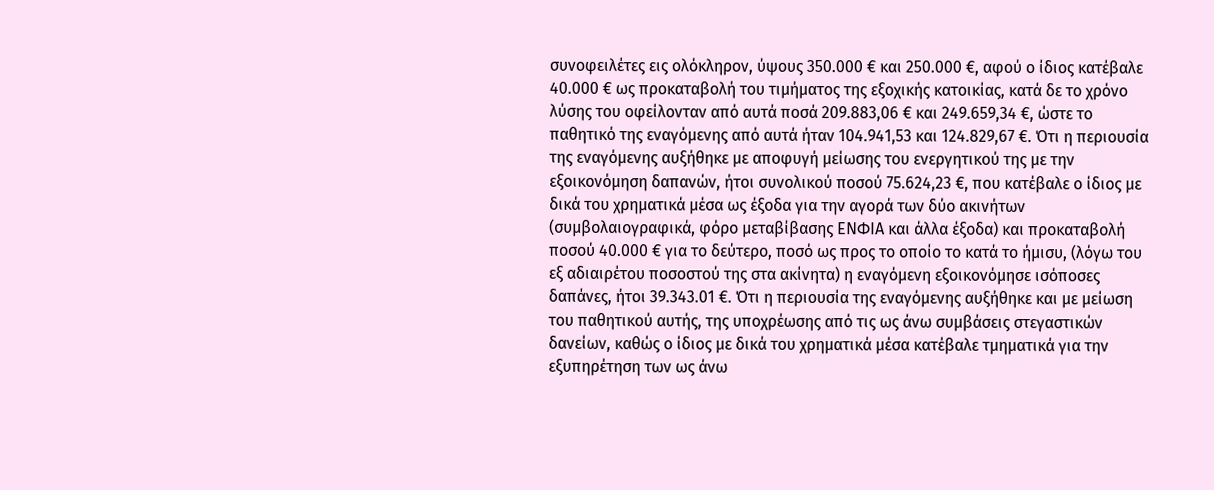συνοφειλέτες εις ολόκληρον, ύψους 350.000 € και 250.000 €, αφού ο ίδιος κατέβαλε 40.000 € ως προκαταβολή του τιμήματος της εξοχικής κατοικίας, κατά δε το χρόνο λύσης του οφείλονταν από αυτά ποσά 209.883,06 € και 249.659,34 €, ώστε το παθητικό της εναγόμενης από αυτά ήταν 104.941,53 και 124.829,67 €. Ότι η περιουσία της εναγόμενης αυξήθηκε με αποφυγή μείωσης του ενεργητικού της με την εξοικονόμηση δαπανών, ήτοι συνολικού ποσού 75.624,23 €, που κατέβαλε ο ίδιος με δικά του χρηματικά μέσα ως έξοδα για την αγορά των δύο ακινήτων (συμβολαιογραφικά, φόρο μεταβίβασης ΕΝΦΙΑ και άλλα έξοδα) και προκαταβολή ποσού 40.000 € για το δεύτερο, ποσό ως προς το οποίο το κατά το ήμισυ, (λόγω του εξ αδιαιρέτου ποσοστού της στα ακίνητα) η εναγόμενη εξοικονόμησε ισόποσες δαπάνες, ήτοι 39.343.01 €. Ότι η περιουσία της εναγόμενης αυξήθηκε και με μείωση του παθητικού αυτής, της υποχρέωσης από τις ως άνω συμβάσεις στεγαστικών δανείων, καθώς ο ίδιος με δικά του χρηματικά μέσα κατέβαλε τμηματικά για την εξυπηρέτηση των ως άνω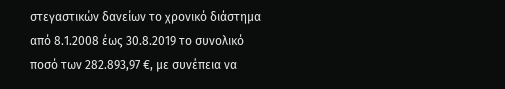στεγαστικών δανείων το χρονικό διάστημα από 8.1.2008 έως 30.8.2019 το συνολικό ποσό των 282.893,97 €, με συνέπεια να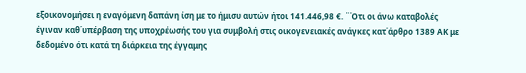εξοικονομήσει η εναγόμενη δαπάνη ίση με το ήμισυ αυτών ήτοι 141.446,98 €. ¨Ότι οι άνω καταβολές έγιναν καθ΄υπέρβαση της υποχρέωσής του για συμβολή στις οικογενειακές ανάγκες κατ΄άρθρο 1389 ΑΚ με δεδομένο ότι κατά τη διάρκεια της έγγαμης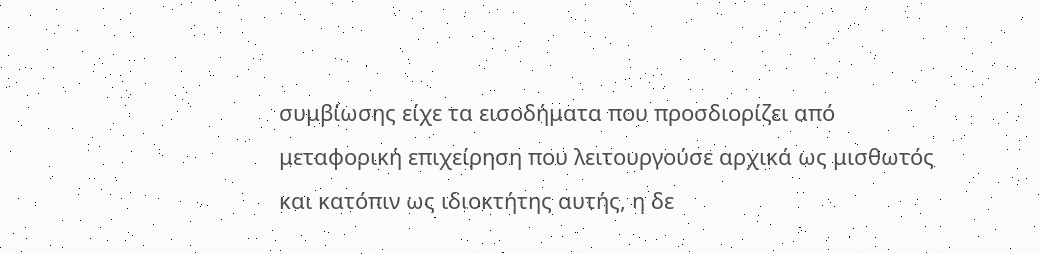συμβίωσης είχε τα εισοδήματα που προσδιορίζει από μεταφορική επιχείρηση που λειτουργούσε αρχικά ως μισθωτός και κατόπιν ως ιδιοκτήτης αυτής, η δε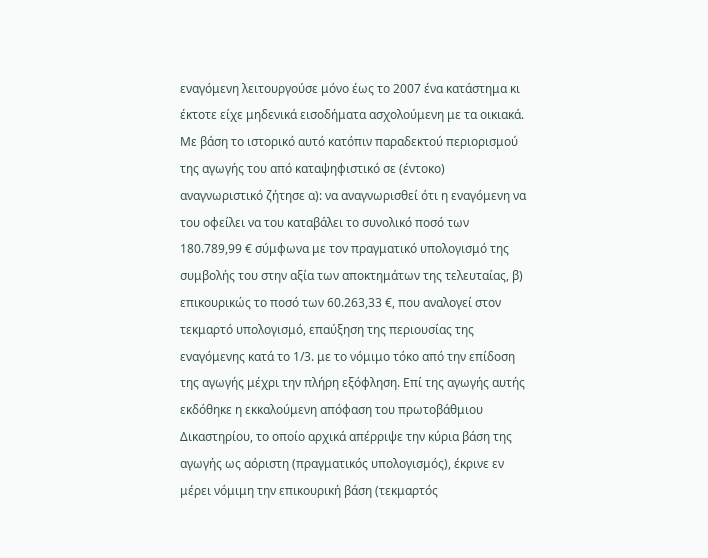εναγόμενη λειτουργούσε μόνο έως το 2007 ένα κατάστημα κι έκτοτε είχε μηδενικά εισοδήματα ασχολούμενη με τα οικιακά. Με βάση το ιστορικό αυτό κατόπιν παραδεκτού περιορισμού της αγωγής του από καταψηφιστικό σε (έντοκο) αναγνωριστικό ζήτησε α): να αναγνωρισθεί ότι η εναγόμενη να του οφείλει να του καταβάλει το συνολικό ποσό των 180.789,99 € σύμφωνα με τον πραγματικό υπολογισμό της συμβολής του στην αξία των αποκτημάτων της τελευταίας, β) επικουρικώς το ποσό των 60.263,33 €, που αναλογεί στον τεκμαρτό υπολογισμό, επαύξηση της περιουσίας της εναγόμενης κατά το 1/3. με το νόμιμο τόκο από την επίδοση της αγωγής μέχρι την πλήρη εξόφληση. Επί της αγωγής αυτής εκδόθηκε η εκκαλούμενη απόφαση του πρωτοβάθμιου Δικαστηρίου, το οποίο αρχικά απέρριψε την κύρια βάση της αγωγής ως αόριστη (πραγματικός υπολογισμός), έκρινε εν μέρει νόμιμη την επικουρική βάση (τεκμαρτός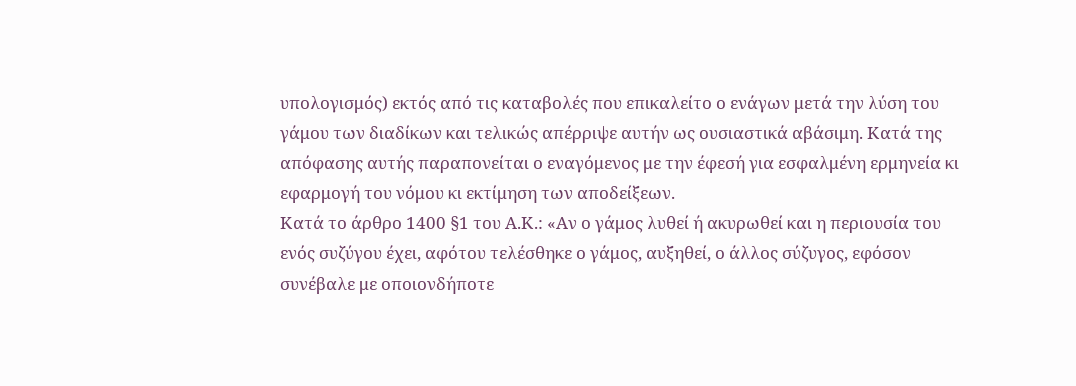υπολογισμός) εκτός από τις καταβολές που επικαλείτο ο ενάγων μετά την λύση του γάμου των διαδίκων και τελικώς απέρριψε αυτήν ως ουσιαστικά αβάσιμη. Κατά της απόφασης αυτής παραπονείται ο εναγόμενος με την έφεσή για εσφαλμένη ερμηνεία κι εφαρμογή του νόμου κι εκτίμηση των αποδείξεων.
Κατά το άρθρο 1400 §1 του Α.Κ.: «Αν ο γάμος λυθεί ή ακυρωθεί και η περιουσία του ενός συζύγου έχει, αφότου τελέσθηκε ο γάμος, αυξηθεί, ο άλλος σύζυγος, εφόσον συνέβαλε με οποιονδήποτε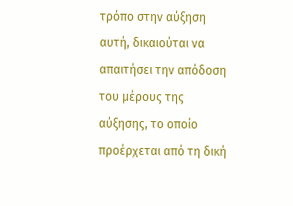τρόπο στην αύξηση αυτή, δικαιούται να απαιτήσει την απόδοση του μέρους της αύξησης, το οποίο προέρχεται από τη δική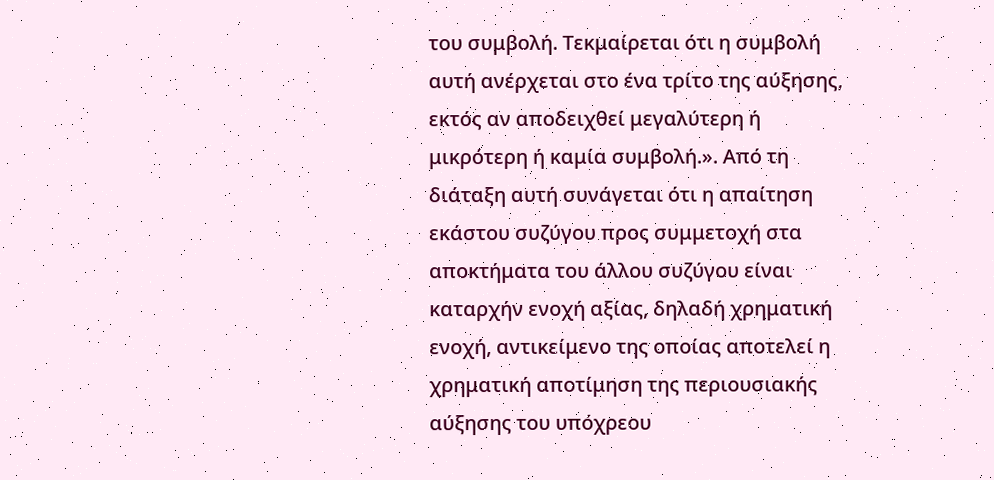του συμβολή. Τεκμαίρεται ότι η συμβολή αυτή ανέρχεται στο ένα τρίτο της αύξησης, εκτός αν αποδειχθεί μεγαλύτερη ή μικρότερη ή καμία συμβολή.». Από τη διάταξη αυτή συνάγεται ότι η απαίτηση εκάστου συζύγου προς συμμετοχή στα αποκτήματα του άλλου συζύγου είναι καταρχήν ενοχή αξίας, δηλαδή χρηματική ενοχή, αντικείμενο της οποίας αποτελεί η χρηματική αποτίμηση της περιουσιακής αύξησης του υπόχρεου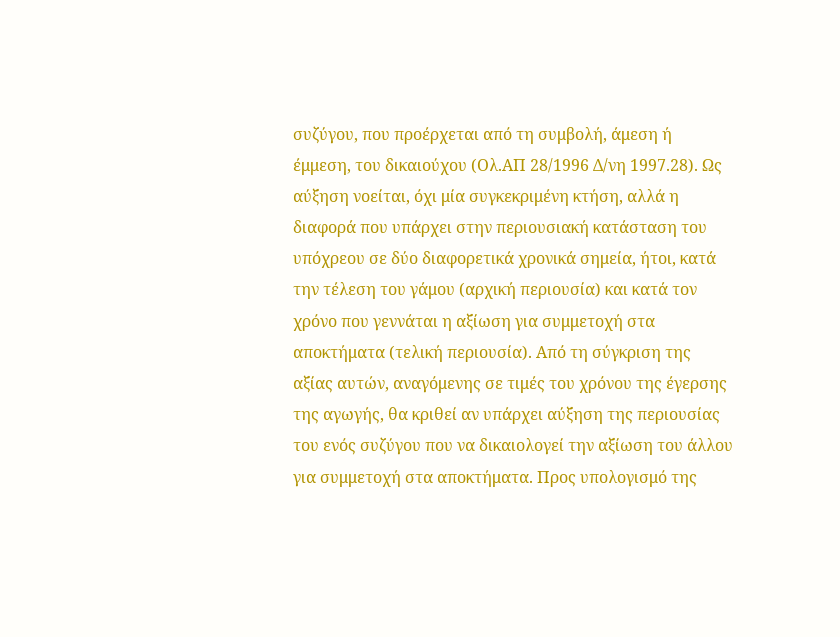συζύγου, που προέρχεται από τη συμβολή, άμεση ή έμμεση, του δικαιούχου (Ολ.ΑΠ 28/1996 Δ/νη 1997.28). Ως αύξηση νοείται, όχι μία συγκεκριμένη κτήση, αλλά η διαφορά που υπάρχει στην περιουσιακή κατάσταση του υπόχρεου σε δύο διαφορετικά χρονικά σημεία, ήτοι, κατά την τέλεση του γάμου (αρχική περιουσία) και κατά τον χρόνο που γεννάται η αξίωση για συμμετοχή στα αποκτήματα (τελική περιουσία). Από τη σύγκριση της αξίας αυτών, αναγόμενης σε τιμές του χρόνου της έγερσης της αγωγής, θα κριθεί αν υπάρχει αύξηση της περιουσίας του ενός συζύγου που να δικαιολογεί την αξίωση του άλλου για συμμετοχή στα αποκτήματα. Προς υπολογισμό της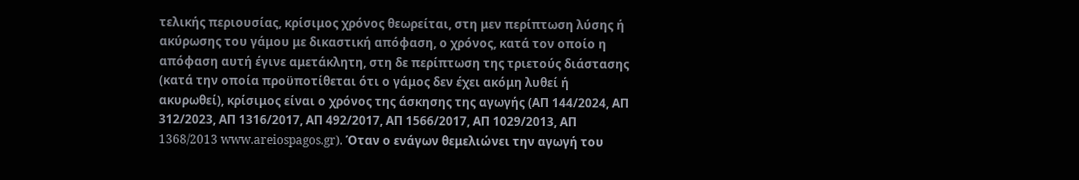τελικής περιουσίας, κρίσιμος χρόνος θεωρείται, στη μεν περίπτωση λύσης ή ακύρωσης του γάμου με δικαστική απόφαση, ο χρόνος, κατά τον οποίο η απόφαση αυτή έγινε αμετάκλητη, στη δε περίπτωση της τριετούς διάστασης (κατά την οποία προϋποτίθεται ότι ο γάμος δεν έχει ακόμη λυθεί ή ακυρωθεί), κρίσιμος είναι ο χρόνος της άσκησης της αγωγής (ΑΠ 144/2024, ΑΠ 312/2023, ΑΠ 1316/2017, ΑΠ 492/2017, ΑΠ 1566/2017, ΑΠ 1029/2013, ΑΠ 1368/2013 www.areiospagos.gr). Όταν ο ενάγων θεμελιώνει την αγωγή του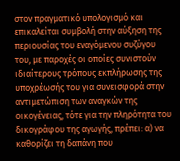στον πραγματικό υπολογισμό και επικαλείται συμβολή στην αύξηση της περιουσίας του εναγόμενου συζύγου του, με παροχές οι οποίες συνιστούν ιδιαίτερους τρόπους εκπλήρωσης της υποχρέωσής του για συνεισφορά στην αντιμετώπιση των αναγκών της οικογένειας, τότε για την πληρότητα του δικογράφου της αγωγής, πρέπει: α) να καθορίζει τη δαπάνη που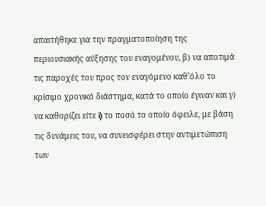απαιτήθηκε για την πραγματοποίηση της περιουσιακής αύξησης του εναγομένου, β) να αποτιμά τις παροχές του προς τον εναγόμενο καθ’όλο το κρίσιμο χρονικό διάστημα, κατά το οποίο έγιναν και γ) να καθορίζει είτε i) το ποσό το οποίο όφειλε, με βάση τις δυνάμεις του, να συνεισφέρει στην αντιμετώπιση των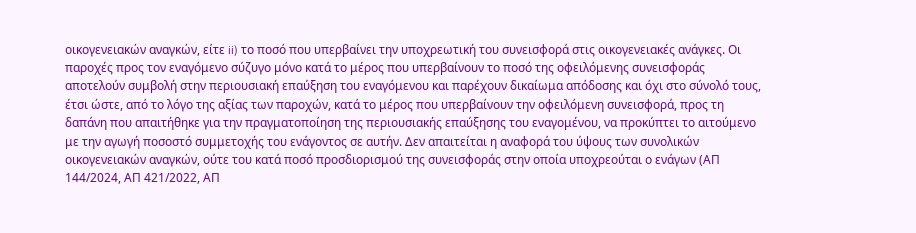οικογενειακών αναγκών, είτε ii) το ποσό που υπερβαίνει την υποχρεωτική του συνεισφορά στις οικογενειακές ανάγκες. Οι παροχές προς τον εναγόμενο σύζυγο μόνο κατά το μέρος που υπερβαίνουν το ποσό της οφειλόμενης συνεισφοράς αποτελούν συμβολή στην περιουσιακή επαύξηση του εναγόμενου και παρέχουν δικαίωμα απόδοσης και όχι στο σύνολό τους, έτσι ώστε, από το λόγο της αξίας των παροχών, κατά το μέρος που υπερβαίνουν την οφειλόμενη συνεισφορά, προς τη δαπάνη που απαιτήθηκε για την πραγματοποίηση της περιουσιακής επαύξησης του εναγομένου, να προκύπτει το αιτούμενο με την αγωγή ποσοστό συμμετοχής του ενάγοντος σε αυτήν. Δεν απαιτείται η αναφορά του ύψους των συνολικών οικογενειακών αναγκών, ούτε του κατά ποσό προσδιορισμού της συνεισφοράς στην οποία υποχρεούται ο ενάγων (ΑΠ 144/2024, ΑΠ 421/2022, ΑΠ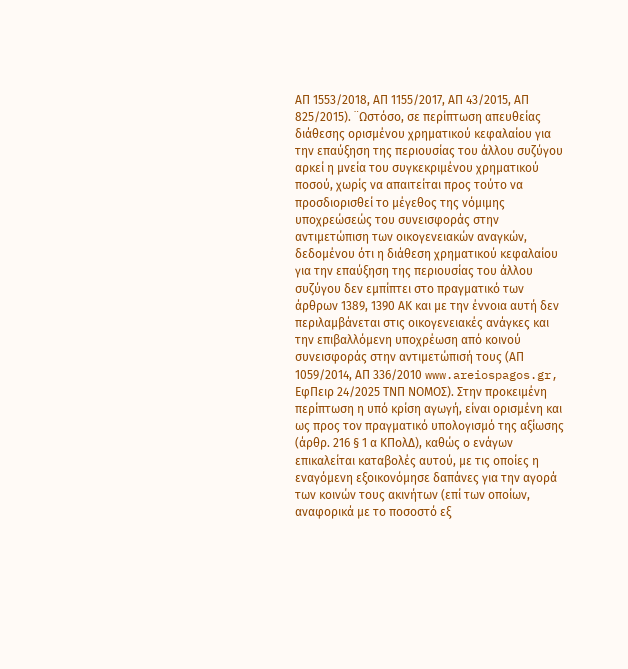ΑΠ 1553/2018, AΠ 1155/2017, ΑΠ 43/2015, ΑΠ 825/2015). ¨Ωστόσο, σε περίπτωση απευθείας διάθεσης ορισμένου χρηματικού κεφαλαίου για την επαύξηση της περιουσίας του άλλου συζύγου αρκεί η μνεία του συγκεκριμένου χρηματικού ποσού, χωρίς να απαιτείται προς τούτο να προσδιορισθεί το μέγεθος της νόμιμης υποχρεώσεώς του συνεισφοράς στην αντιμετώπιση των οικογενειακών αναγκών, δεδομένου ότι η διάθεση χρηματικού κεφαλαίου για την επαύξηση της περιουσίας του άλλου συζύγου δεν εμπίπτει στο πραγματικό των άρθρων 1389, 1390 ΑΚ και με την έννοια αυτή δεν περιλαμβάνεται στις οικογενειακές ανάγκες και την επιβαλλόμενη υποχρέωση από κοινού συνεισφοράς στην αντιμετώπισή τους (ΑΠ 1059/2014, ΑΠ 336/2010 www.areiospagos.gr, ΕφΠειρ 24/2025 TNΠ ΝΟΜΟΣ). Στην προκειμένη περίπτωση η υπό κρίση αγωγή, είναι ορισμένη και ως προς τον πραγματικό υπολογισμό της αξίωσης (άρθρ. 216 § 1 α ΚΠολΔ), καθώς ο ενάγων επικαλείται καταβολές αυτού, με τις οποίες η εναγόμενη εξοικονόμησε δαπάνες για την αγορά των κοινών τους ακινήτων (επί των οποίων, αναφορικά με το ποσοστό εξ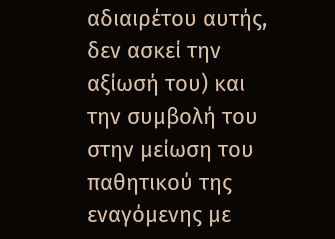αδιαιρέτου αυτής, δεν ασκεί την αξίωσή του) και την συμβολή του στην μείωση του παθητικού της εναγόμενης με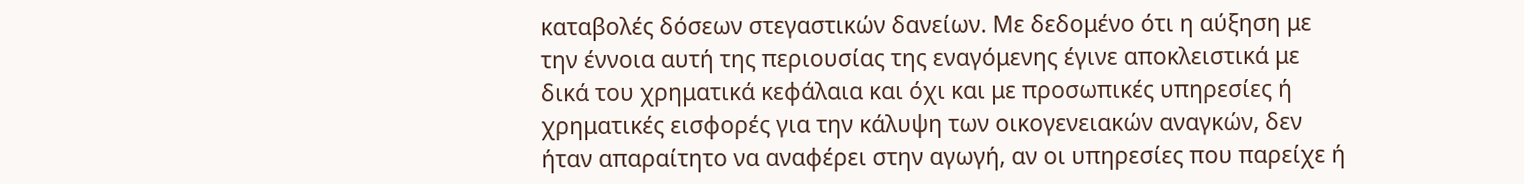καταβολές δόσεων στεγαστικών δανείων. Με δεδομένο ότι η αύξηση με την έννοια αυτή της περιουσίας της εναγόμενης έγινε αποκλειστικά με δικά του χρηματικά κεφάλαια και όχι και με προσωπικές υπηρεσίες ή χρηματικές εισφορές για την κάλυψη των οικογενειακών αναγκών, δεν ήταν απαραίτητο να αναφέρει στην αγωγή, αν οι υπηρεσίες που παρείχε ή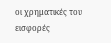οι χρηματικές του εισφορές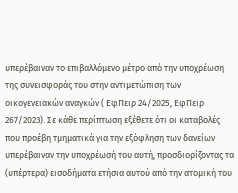υπερέβαιναν το επιβαλλόμενο μέτρο από την υποχρέωση της συνεισφοράς του στην αντιμετώπιση των οικογενειακών αναγκών ( ΕφΠειρ 24/2025, ΕφΠειρ 267/2023). Σε κάθε περίπτωση εξέθετε ότι οι καταβολές που προέβη τμηματικά για την εξόφληση των δανείων υπερέβαιναν την υποχρέωσή του αυτή, προσδιορίζοντας τα (υπέρτερα) εισοδήματα ετήσια αυτού από την ατομική του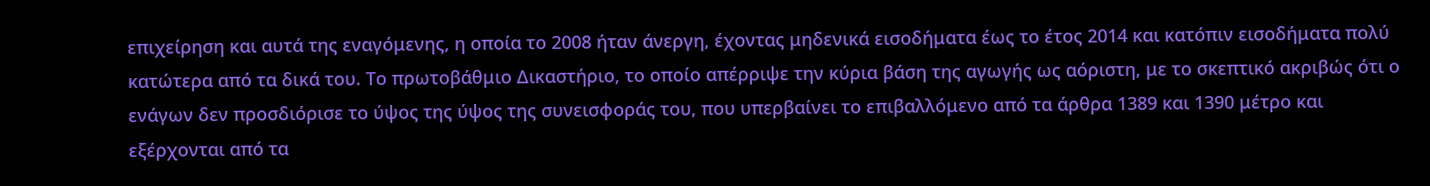επιχείρηση και αυτά της εναγόμενης, η οποία το 2008 ήταν άνεργη, έχοντας μηδενικά εισοδήματα έως το έτος 2014 και κατόπιν εισοδήματα πολύ κατώτερα από τα δικά του. Το πρωτοβάθμιο Δικαστήριο, το οποίο απέρριψε την κύρια βάση της αγωγής ως αόριστη, με το σκεπτικό ακριβώς ότι ο ενάγων δεν προσδιόρισε το ύψος της ύψος της συνεισφοράς του, που υπερβαίνει το επιβαλλόμενο από τα άρθρα 1389 και 1390 μέτρο και εξέρχονται από τα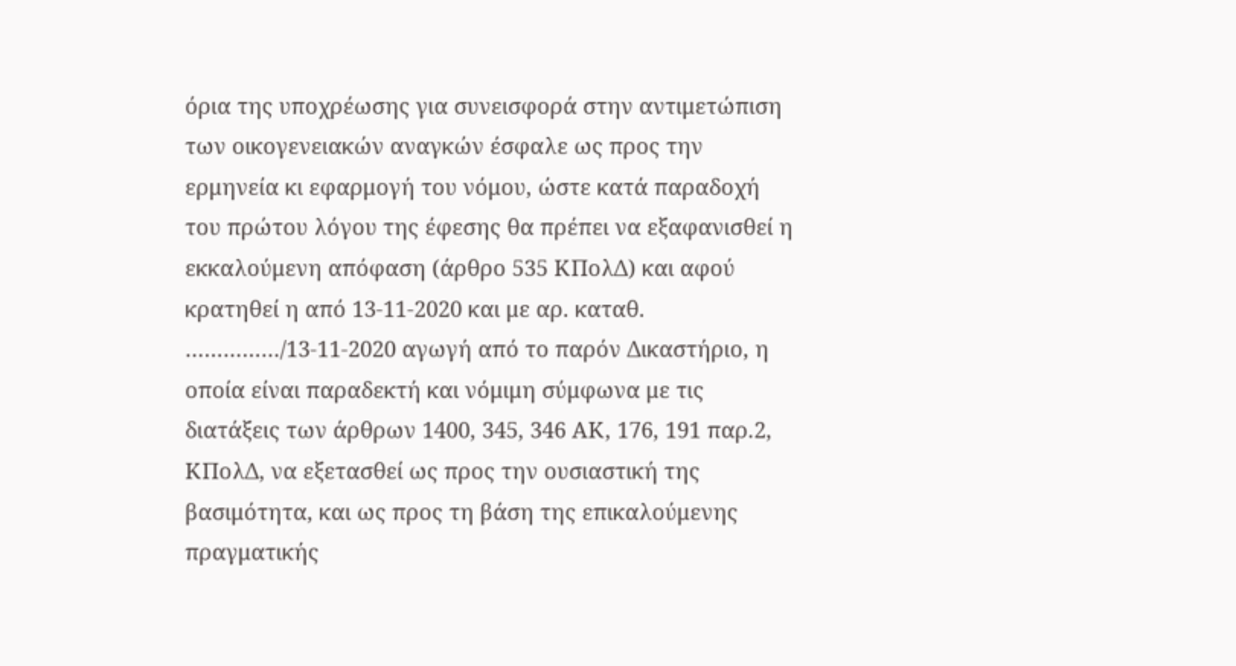όρια της υποχρέωσης για συνεισφορά στην αντιμετώπιση των οικογενειακών αναγκών έσφαλε ως προς την ερμηνεία κι εφαρμογή του νόμου, ώστε κατά παραδοχή του πρώτου λόγου της έφεσης θα πρέπει να εξαφανισθεί η εκκαλούμενη απόφαση (άρθρο 535 ΚΠολΔ) και αφού κρατηθεί η από 13-11-2020 και με αρ. καταθ. ……………/13-11-2020 αγωγή από το παρόν Δικαστήριο, η οποία είναι παραδεκτή και νόμιμη σύμφωνα με τις διατάξεις των άρθρων 1400, 345, 346 ΑΚ, 176, 191 παρ.2, ΚΠολΔ, να εξετασθεί ως προς την ουσιαστική της βασιμότητα, και ως προς τη βάση της επικαλούμενης πραγματικής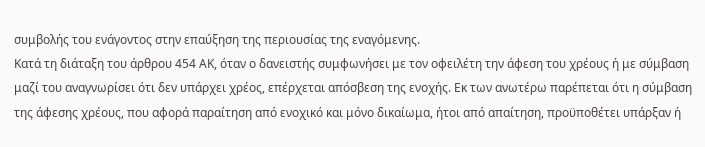συμβολής του ενάγοντος στην επαύξηση της περιουσίας της εναγόμενης.
Κατά τη διάταξη του άρθρου 454 ΑΚ, όταν ο δανειστής συμφωνήσει με τον οφειλέτη την άφεση του χρέους ή με σύμβαση μαζί του αναγνωρίσει ότι δεν υπάρχει χρέος, επέρχεται απόσβεση της ενοχής. Εκ των ανωτέρω παρέπεται ότι η σύμβαση της άφεσης χρέους, που αφορά παραίτηση από ενοχικό και μόνο δικαίωμα, ήτοι από απαίτηση, προϋποθέτει υπάρξαν ή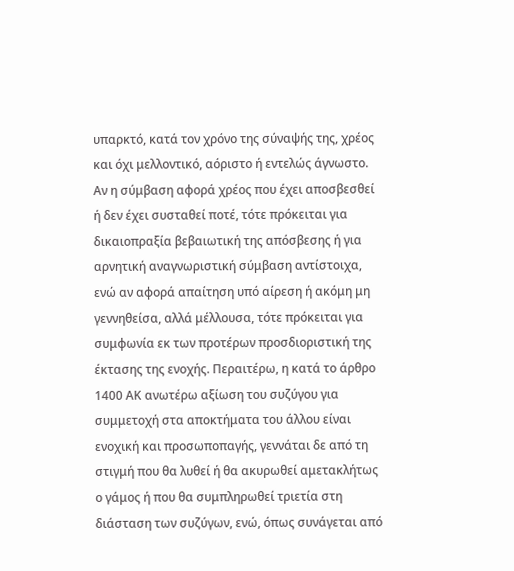υπαρκτό, κατά τον χρόνο της σύναψής της, χρέος και όχι μελλοντικό, αόριστο ή εντελώς άγνωστο. Αν η σύμβαση αφορά χρέος που έχει αποσβεσθεί ή δεν έχει συσταθεί ποτέ, τότε πρόκειται για δικαιοπραξία βεβαιωτική της απόσβεσης ή για αρνητική αναγνωριστική σύμβαση αντίστοιχα, ενώ αν αφορά απαίτηση υπό αίρεση ή ακόμη μη γεννηθείσα, αλλά μέλλουσα, τότε πρόκειται για συμφωνία εκ των προτέρων προσδιοριστική της έκτασης της ενοχής. Περαιτέρω, η κατά το άρθρο 1400 ΑΚ ανωτέρω αξίωση του συζύγου για συμμετοχή στα αποκτήματα του άλλου είναι ενοχική και προσωποπαγής, γεννάται δε από τη στιγμή που θα λυθεί ή θα ακυρωθεί αμετακλήτως ο γάμος ή που θα συμπληρωθεί τριετία στη διάσταση των συζύγων, ενώ, όπως συνάγεται από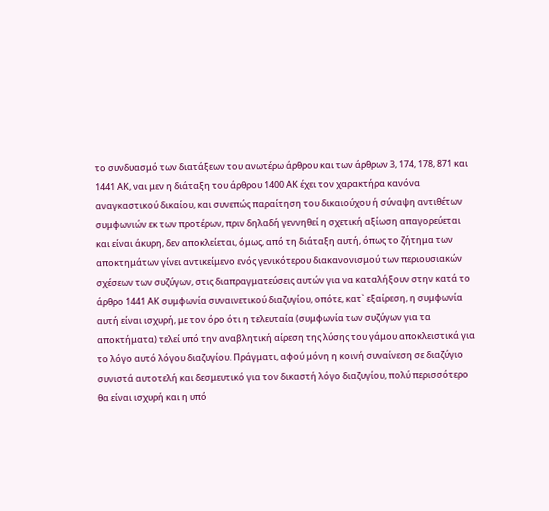το συνδυασμό των διατάξεων του ανωτέρω άρθρου και των άρθρων 3, 174, 178, 871 και 1441 ΑΚ, ναι μεν η διάταξη του άρθρου 1400 ΑΚ έχει τον χαρακτήρα κανόνα αναγκαστικού δικαίου, και συνεπώς παραίτηση του δικαιούχου ή σύναψη αντιθέτων συμφωνιών εκ των προτέρων, πριν δηλαδή γεννηθεί η σχετική αξίωση απαγορεύεται και είναι άκυρη, δεν αποκλείεται, όμως, από τη διάταξη αυτή, όπως το ζήτημα των αποκτημάτων γίνει αντικείμενο ενός γενικότερου διακανονισμού των περιουσιακών σχέσεων των συζύγων, στις διαπραγματεύσεις αυτών για να καταλήξουν στην κατά το άρθρο 1441 ΑΚ συμφωνία συναινετικού διαζυγίου, οπότε, κατ` εξαίρεση, η συμφωνία αυτή είναι ισχυρή, με τον όρο ότι η τελευταία (συμφωνία των συζύγων για τα αποκτήματα) τελεί υπό την αναβλητική αίρεση της λύσης του γάμου αποκλειστικά για το λόγο αυτό λόγου διαζυγίου. Πράγματι, αφού μόνη η κοινή συναίνεση σε διαζύγιο συνιστά αυτοτελή και δεσμευτικό για τον δικαστή λόγο διαζυγίου, πολύ περισσότερο θα είναι ισχυρή και η υπό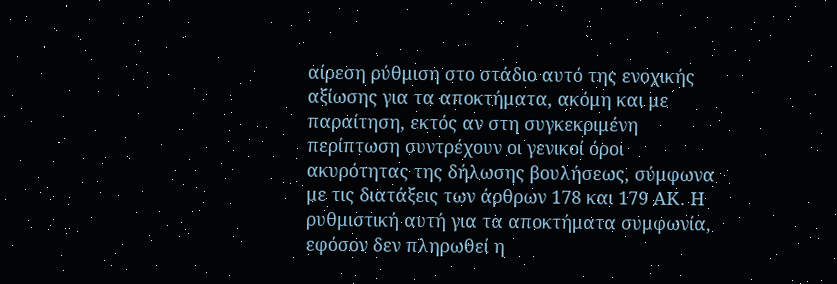αίρεση ρύθμιση στο στάδιο αυτό της ενοχικής αξίωσης για τα αποκτήματα, ακόμη και με παραίτηση, εκτός αν στη συγκεκριμένη περίπτωση συντρέχουν οι γενικοί όροι ακυρότητας της δήλωσης βουλήσεως, σύμφωνα με τις διατάξεις των άρθρων 178 και 179 ΑΚ. Η ρυθμιστική αυτή για τα αποκτήματα συμφωνία, εφόσον δεν πληρωθεί η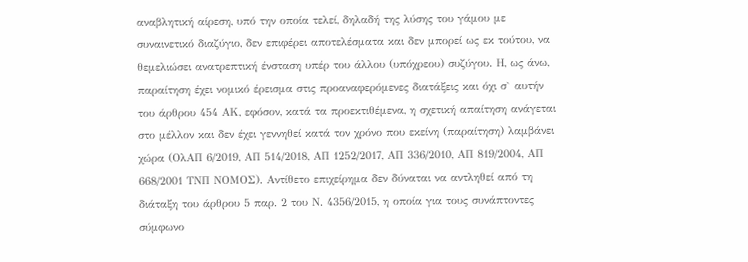αναβλητική αίρεση, υπό την οποία τελεί, δηλαδή της λύσης του γάμου με συναινετικό διαζύγιο, δεν επιφέρει αποτελέσματα και δεν μπορεί ως εκ τούτου, να θεμελιώσει ανατρεπτική ένσταση υπέρ του άλλου (υπόχρεου) συζύγου. Η, ως άνω, παραίτηση έχει νομικό έρεισμα στις προαναφερόμενες διατάξεις και όχι σ` αυτήν του άρθρου 454 ΑΚ, εφόσον, κατά τα προεκτιθέμενα, η σχετική απαίτηση ανάγεται στο μέλλον και δεν έχει γεννηθεί κατά τον χρόνο που εκείνη (παραίτηση) λαμβάνει χώρα (ΟλΑΠ 6/2019, ΑΠ 514/2018, ΑΠ 1252/2017, ΑΠ 336/2010, ΑΠ 819/2004, ΑΠ 668/2001 ΤΝΠ ΝΟΜΟΣ). Αντίθετο επιχείρημα δεν δύναται να αντληθεί από τη διάταξη του άρθρου 5 παρ. 2 του Ν. 4356/2015, η οποία για τους συνάπτοντες σύμφωνο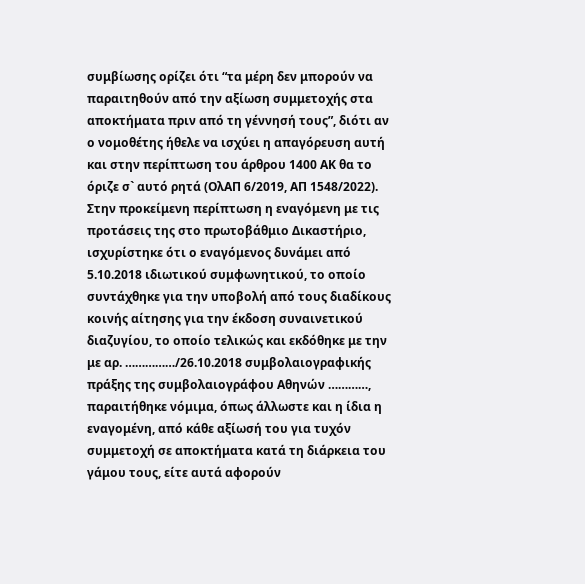συμβίωσης ορίζει ότι “τα μέρη δεν μπορούν να παραιτηθούν από την αξίωση συμμετοχής στα αποκτήματα πριν από τη γέννησή τους”, διότι αν ο νομοθέτης ήθελε να ισχύει η απαγόρευση αυτή και στην περίπτωση του άρθρου 1400 ΑΚ θα το όριζε σ` αυτό ρητά (ΟλΑΠ 6/2019, ΑΠ 1548/2022). Στην προκείμενη περίπτωση η εναγόμενη με τις προτάσεις της στο πρωτοβάθμιο Δικαστήριο, ισχυρίστηκε ότι ο εναγόμενος δυνάμει από 5.10.2018 ιδιωτικού συμφωνητικού, το οποίο συντάχθηκε για την υποβολή από τους διαδίκους κοινής αίτησης για την έκδοση συναινετικού διαζυγίου, το οποίο τελικώς και εκδόθηκε με την με αρ. ……………/26.10.2018 συμβολαιογραφικής πράξης της συμβολαιογράφου Αθηνών …………, παραιτήθηκε νόμιμα, όπως άλλωστε και η ίδια η εναγομένη, από κάθε αξίωσή του για τυχόν συμμετοχή σε αποκτήματα κατά τη διάρκεια του γάμου τους, είτε αυτά αφορούν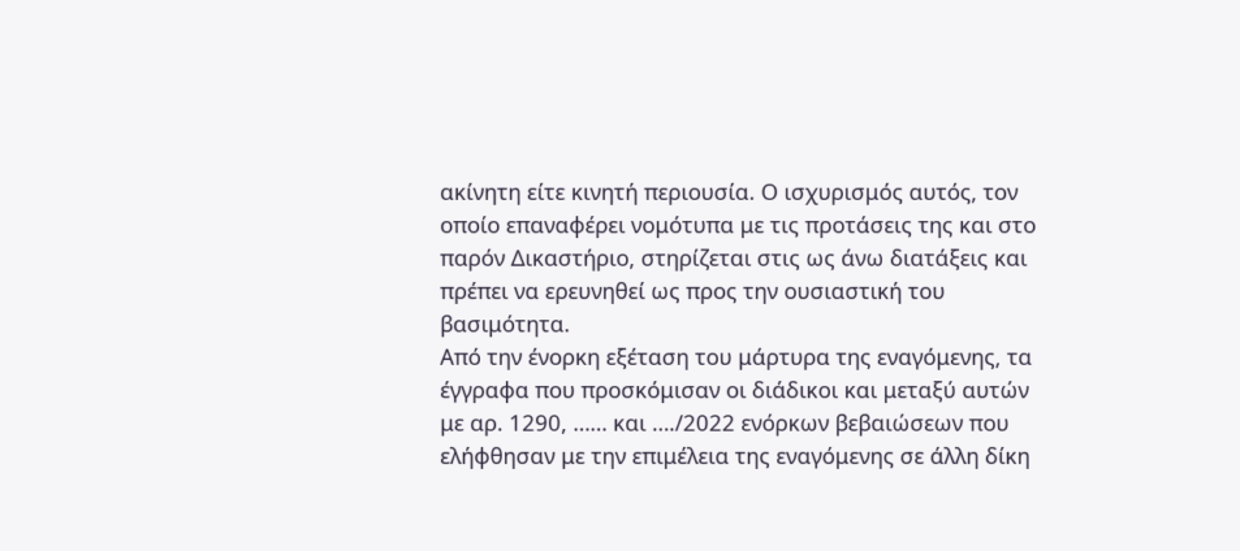ακίνητη είτε κινητή περιουσία. Ο ισχυρισμός αυτός, τον οποίο επαναφέρει νομότυπα με τις προτάσεις της και στο παρόν Δικαστήριο, στηρίζεται στις ως άνω διατάξεις και πρέπει να ερευνηθεί ως προς την ουσιαστική του βασιμότητα.
Από την ένορκη εξέταση του μάρτυρα της εναγόμενης, τα έγγραφα που προσκόμισαν οι διάδικοι και μεταξύ αυτών με αρ. 1290, …… και …./2022 ενόρκων βεβαιώσεων που ελήφθησαν με την επιμέλεια της εναγόμενης σε άλλη δίκη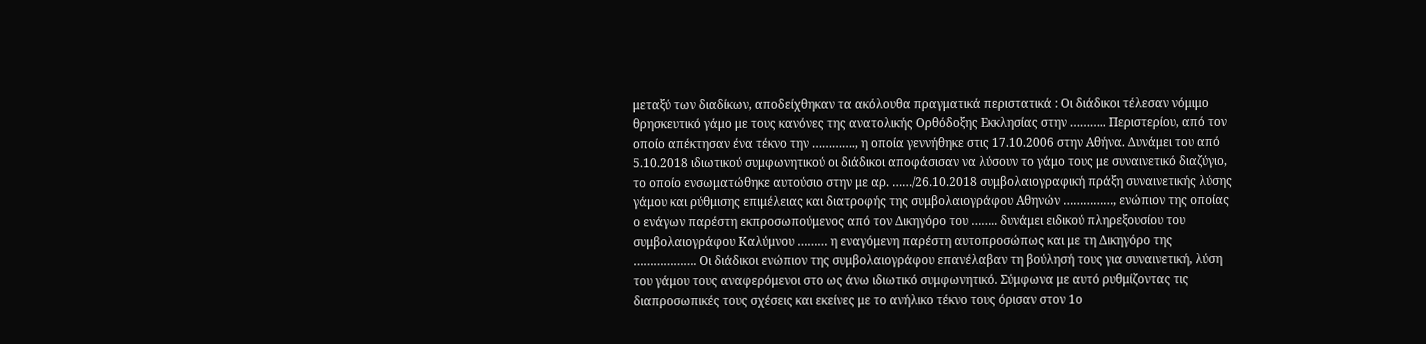μεταξύ των διαδίκων, αποδείχθηκαν τα ακόλουθα πραγματικά περιστατικά : Οι διάδικοι τέλεσαν νόμιμο θρησκευτικό γάμο με τους κανόνες της ανατολικής Ορθόδοξης Εκκλησίας στην ……….. Περιστερίου, από τον οποίο απέκτησαν ένα τέκνο την …………., η οποία γεννήθηκε στις 17.10.2006 στην Αθήνα. Δυνάμει του από 5.10.2018 ιδιωτικού συμφωνητικού οι διάδικοι αποφάσισαν να λύσουν το γάμο τους με συναινετικό διαζύγιο, το οποίο ενσωματώθηκε αυτούσιο στην με αρ. ……/26.10.2018 συμβολαιογραφική πράξη συναινετικής λύσης γάμου και ρύθμισης επιμέλειας και διατροφής της συμβολαιογράφου Αθηνών ……………, ενώπιον της οποίας ο ενάγων παρέστη εκπροσωπούμενος από τον Δικηγόρο του …….. δυνάμει ειδικού πληρεξουσίου του συμβολαιογράφου Καλύμνου ……… η εναγόμενη παρέστη αυτοπροσώπως και με τη Δικηγόρο της ………………. Οι διάδικοι ενώπιον της συμβολαιογράφου επανέλαβαν τη βούλησή τους για συναινετική, λύση του γάμου τους αναφερόμενοι στο ως άνω ιδιωτικό συμφωνητικό. Σύμφωνα με αυτό ρυθμίζοντας τις διαπροσωπικές τους σχέσεις και εκείνες με το ανήλικο τέκνο τους όρισαν στον 1ο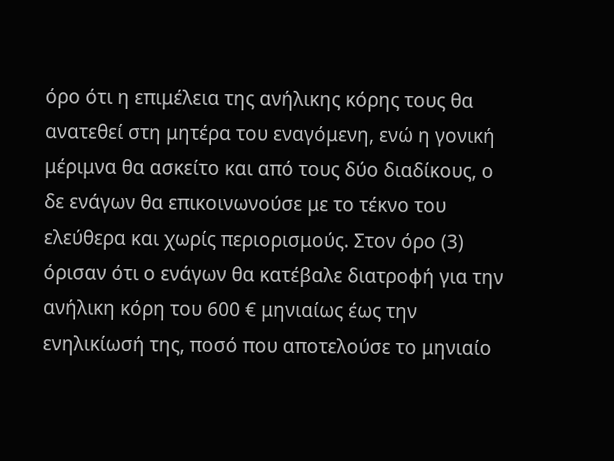όρο ότι η επιμέλεια της ανήλικης κόρης τους θα ανατεθεί στη μητέρα του εναγόμενη, ενώ η γονική μέριμνα θα ασκείτο και από τους δύο διαδίκους, ο δε ενάγων θα επικοινωνούσε με το τέκνο του ελεύθερα και χωρίς περιορισμούς. Στον όρο (3) όρισαν ότι ο ενάγων θα κατέβαλε διατροφή για την ανήλικη κόρη του 600 € μηνιαίως έως την ενηλικίωσή της, ποσό που αποτελούσε το μηνιαίο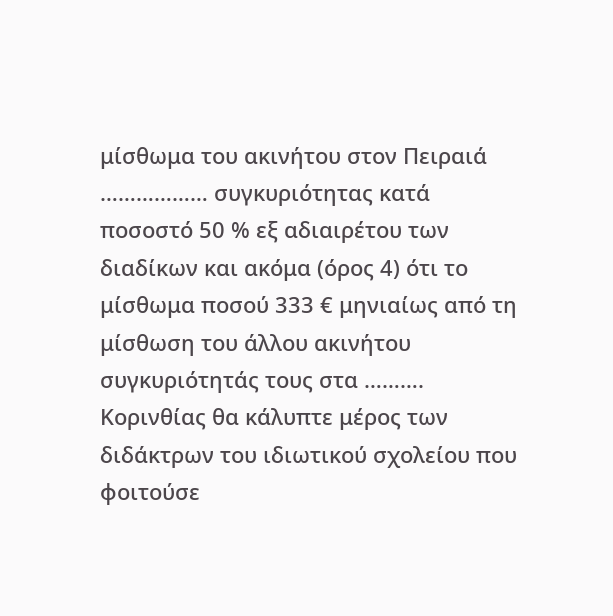μίσθωμα του ακινήτου στον Πειραιά ……………… συγκυριότητας κατά ποσοστό 50 % εξ αδιαιρέτου των διαδίκων και ακόμα (όρος 4) ότι το μίσθωμα ποσού 333 € μηνιαίως από τη μίσθωση του άλλου ακινήτου συγκυριότητάς τους στα ………. Κορινθίας θα κάλυπτε μέρος των διδάκτρων του ιδιωτικού σχολείου που φοιτούσε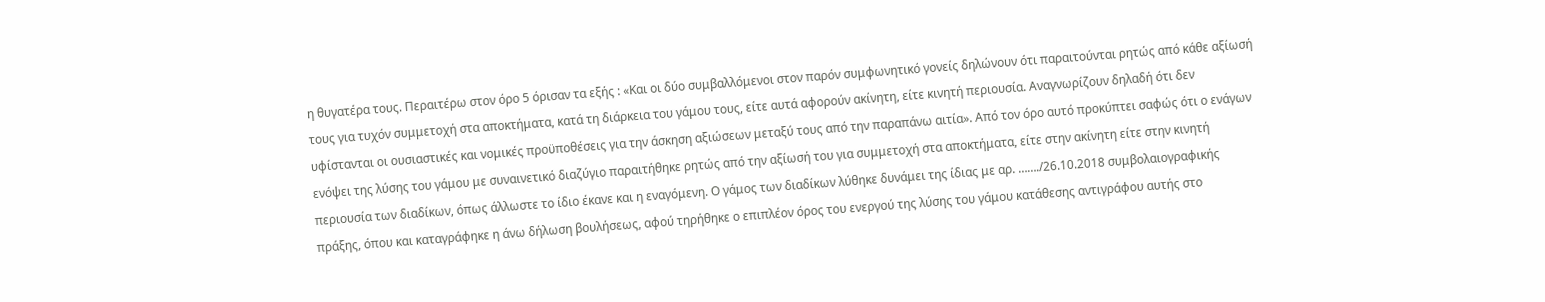η θυγατέρα τους. Περαιτέρω στον όρο 5 όρισαν τα εξής : «Και οι δύο συμβαλλόμενοι στον παρόν συμφωνητικό γονείς δηλώνουν ότι παραιτούνται ρητώς από κάθε αξίωσή τους για τυχόν συμμετοχή στα αποκτήματα, κατά τη διάρκεια του γάμου τους, είτε αυτά αφορούν ακίνητη, είτε κινητή περιουσία. Αναγνωρίζουν δηλαδή ότι δεν υφίστανται οι ουσιαστικές και νομικές προϋποθέσεις για την άσκηση αξιώσεων μεταξύ τους από την παραπάνω αιτία». Από τον όρο αυτό προκύπτει σαφώς ότι ο ενάγων ενόψει της λύσης του γάμου με συναινετικό διαζύγιο παραιτήθηκε ρητώς από την αξίωσή του για συμμετοχή στα αποκτήματα, είτε στην ακίνητη είτε στην κινητή περιουσία των διαδίκων, όπως άλλωστε το ίδιο έκανε και η εναγόμενη. Ο γάμος των διαδίκων λύθηκε δυνάμει της ίδιας με αρ. ……./26.10.2018 συμβολαιογραφικής πράξης, όπου και καταγράφηκε η άνω δήλωση βουλήσεως, αφού τηρήθηκε ο επιπλέον όρος του ενεργού της λύσης του γάμου κατάθεσης αντιγράφου αυτής στο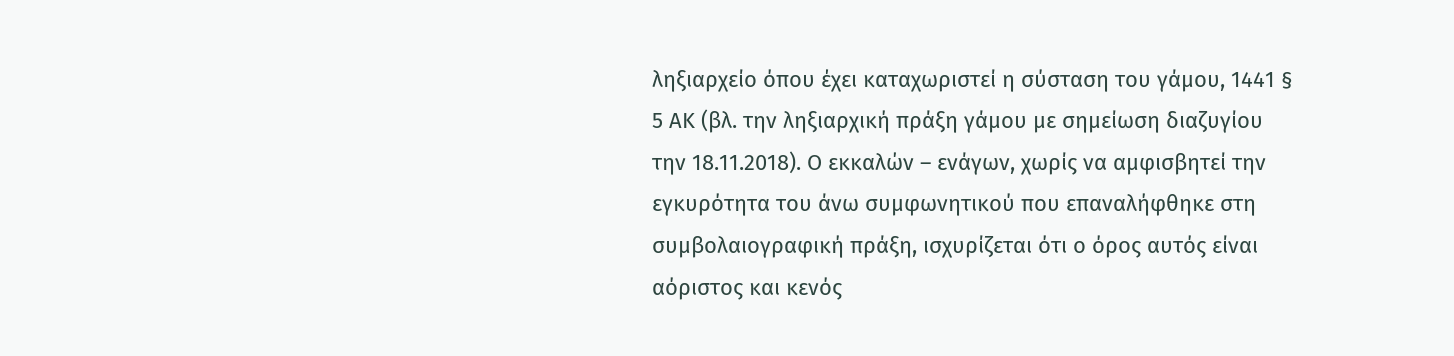ληξιαρχείο όπου έχει καταχωριστεί η σύσταση του γάμου, 1441 § 5 ΑΚ (βλ. την ληξιαρχική πράξη γάμου με σημείωση διαζυγίου την 18.11.2018). Ο εκκαλών – ενάγων, χωρίς να αμφισβητεί την εγκυρότητα του άνω συμφωνητικού που επαναλήφθηκε στη συμβολαιογραφική πράξη, ισχυρίζεται ότι ο όρος αυτός είναι αόριστος και κενός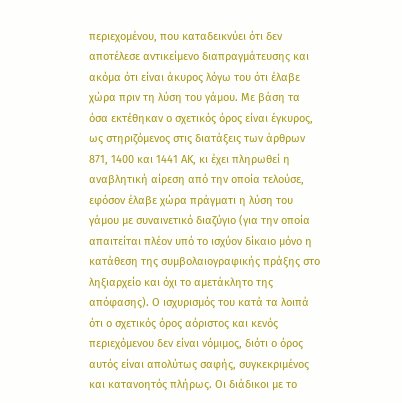περιεχομένου, που καταδεικνύει ότι δεν αποτέλεσε αντικείμενο διαπραγμάτευσης και ακόμα ότι είναι άκυρος λόγω του ότι έλαβε χώρα πριν τη λύση του γάμου. Με βάση τα όσα εκτέθηκαν ο σχετικός όρος είναι έγκυρος, ως στηριζόμενος στις διατάξεις των άρθρων 871, 1400 και 1441 ΑΚ, κι έχει πληρωθεί η αναβλητική αίρεση από την οποία τελούσε, εφόσον έλαβε χώρα πράγματι η λύση του γάμου με συναινετικό διαζύγιο (για την οποία απαιτείται πλέον υπό το ισχύον δίκαιο μόνο η κατάθεση της συμβολαιογραφικής πράξης στο ληξιαρχείο και όχι το αμετάκλητο της απόφασης). Ο ισχυρισμός του κατά τα λοιπά ότι ο σχετικός όρος αόριστος και κενός περιεχόμενου δεν είναι νόμιμος, διότι ο όρος αυτός είναι απολύτως σαφής, συγκεκριμένος και κατανοητός πλήρως. Οι διάδικοι με το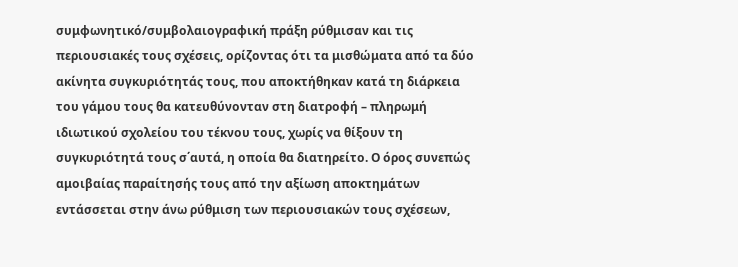συμφωνητικό/συμβολαιογραφική πράξη ρύθμισαν και τις περιουσιακές τους σχέσεις, ορίζοντας ότι τα μισθώματα από τα δύο ακίνητα συγκυριότητάς τους, που αποκτήθηκαν κατά τη διάρκεια του γάμου τους θα κατευθύνονταν στη διατροφή – πληρωμή ιδιωτικού σχολείου του τέκνου τους, χωρίς να θίξουν τη συγκυριότητά τους σ΄αυτά, η οποία θα διατηρείτο. Ο όρος συνεπώς αμοιβαίας παραίτησής τους από την αξίωση αποκτημάτων εντάσσεται στην άνω ρύθμιση των περιουσιακών τους σχέσεων,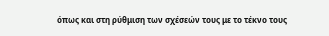όπως και στη ρύθμιση των σχέσεών τους με το τέκνο τους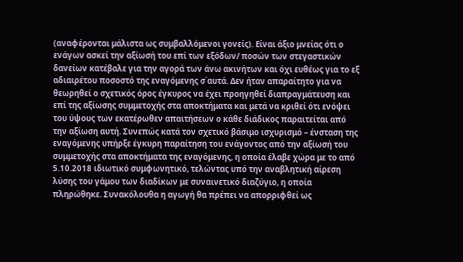(αναφέρονται μάλιστα ως συμβαλλόμενοι γονείς). Είναι άξιο μνείας ότι ο ενάγων ασκεί την αξίωσή του επί των εξόδων/ ποσών των στεγαστικών δανείων κατέβαλε για την αγορά των άνω ακινήτων και όχι ευθέως για το εξ αδιαιρέτου ποσοστό της εναγόμενης σ΄αυτά. Δεν ήταν απαραίτητο για να θεωρηθεί ο σχετικός όρος έγκυρος να έχει προηγηθεί διαπραγμάτευση και επί της αξίωσης συμμετοχής στα αποκτήματα και μετά να κριθεί ότι ενόψει του ύψους των εκατέρωθεν απαιτήσεων ο κάθε διάδικος παραιτείται από την αξίωση αυτή. Συνεπώς κατά τον σχετικό βάσιμο ισχυρισμό – ένσταση της εναγόμενης υπήρξε έγκυρη παραίτηση του ενάγοντος από την αξίωσή του συμμετοχής στα αποκτήματα της εναγόμενης, η οποία έλαβε χώρα με το από 5.10.2018 ιδιωτικό συμφωνητικό, τελώντας υπό την αναβλητική αίρεση λύσης του γάμου των διαδίκων με συναινετικό διαζύγιο, η οποία πληρώθηκε. Συνακόλουθα η αγωγή θα πρέπει να απορριφθεί ως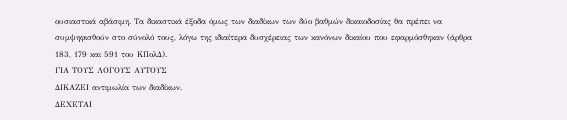ουσιαστικά αβάσιμη. Τα δικαστικά έξοδα όμως των διαδίκων των δύο βαθμών δικαιοδοσίας θα πρέπει να συμψηφισθούν στο σύνολό τους, λόγω της ιδιαίτερα δυσχέρειας των κανόνων δικαίου που εφαρμόσθηκαν (άρθρα 183, 179 και 591 του ΚΠολΔ).
ΓΙΑ ΤΟΥΣ ΛΟΓΟΥΣ ΑΥΤΟΥΣ
ΔΙΚΑΖΕΙ αντιμωλία των διαδίκων.
ΔΕΧΕΤΑΙ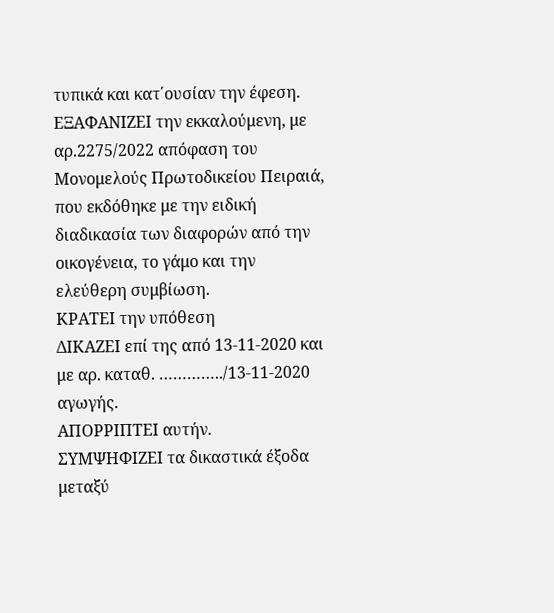τυπικά και κατ΄ουσίαν την έφεση.
ΕΞΑΦΑΝΙΖΕΙ την εκκαλούμενη, με αρ.2275/2022 απόφαση του Μονομελούς Πρωτοδικείου Πειραιά, που εκδόθηκε με την ειδική διαδικασία των διαφορών από την οικογένεια, το γάμο και την ελεύθερη συμβίωση.
ΚΡΑΤΕΙ την υπόθεση
ΔΙΚΑΖΕΙ επί της από 13-11-2020 και με αρ. καταθ. …………../13-11-2020 αγωγής.
ΑΠΟΡΡΙΠΤΕΙ αυτήν.
ΣΥΜΨΗΦΙΖΕΙ τα δικαστικά έξοδα μεταξύ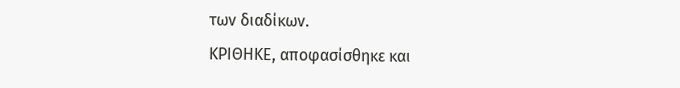των διαδίκων.
ΚΡΙΘΗΚΕ, αποφασίσθηκε και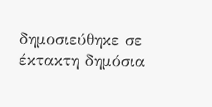δημοσιεύθηκε σε έκτακτη δημόσια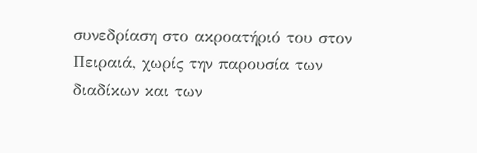συνεδρίαση στο ακροατήριό του στον Πειραιά, χωρίς την παρουσία των διαδίκων και των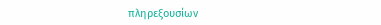πληρεξουσίων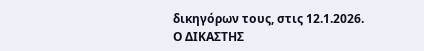δικηγόρων τους, στις 12.1.2026.
Ο ΔΙΚΑΣΤΗΣ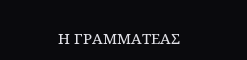Η ΓΡΑΜΜΑΤΕΑΣ